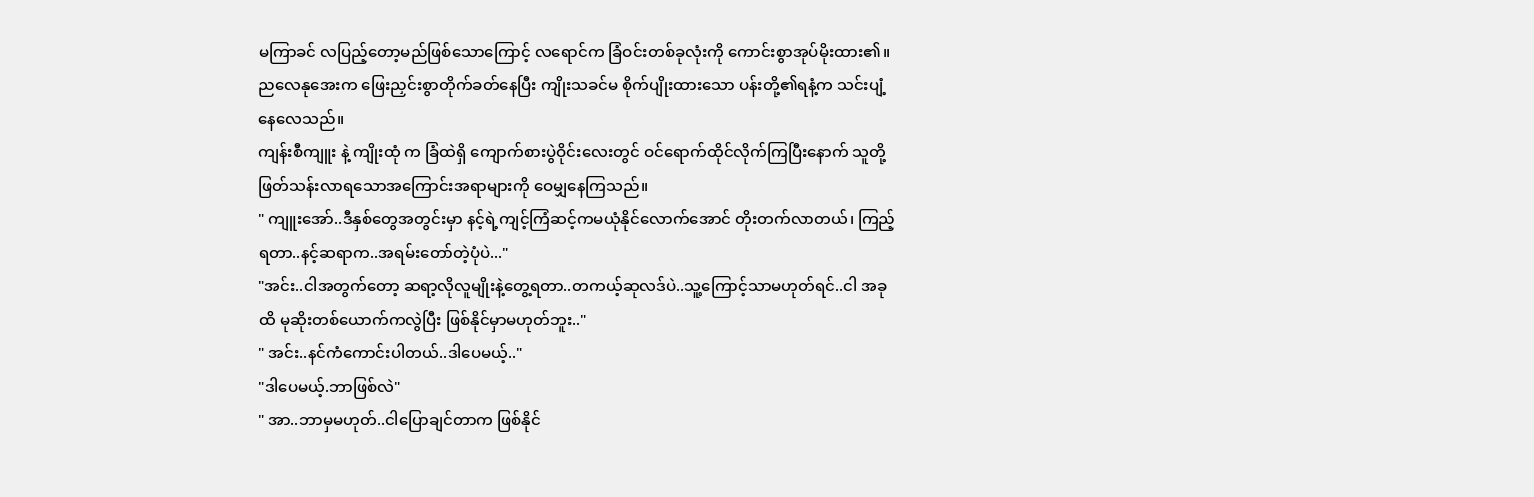မကြာခင် လပြည့်တော့မည်ဖြစ်သောကြောင့် လရောင်က ခြံဝင်းတစ်ခုလုံးကို ကောင်းစွာအုပ်မိုးထား၏။ ညလေနုအေးက ဖြေးညှင်းစွာတိုက်ခတ်နေပြီး ကျိုးသခင်မ စိုက်ပျိုးထားသော ပန်းတို့၏ရနံ့က သင်းပျံ့နေလေသည်။
ကျန်းစီကျူး နဲ့ ကျိုးထုံ က ခြံထဲရှိ ကျောက်စားပွဲဝိုင်းလေးတွင် ဝင်ရောက်ထိုင်လိုက်ကြပြီးနောက် သူတို့ဖြတ်သန်းလာရသောအကြောင်းအရာများကို ဝေမျှနေကြသည်။
" ကျူးအော်..ဒီနှစ်တွေအတွင်းမှာ နင့်ရဲ့ကျင့်ကြံဆင့်ကမယုံနိုင်လောက်အောင် တိုးတက်လာတယ်၊ ကြည့်ရတာ..နင့်ဆရာက..အရမ်းတော်တဲ့ပုံပဲ..."
"အင်း..ငါအတွက်တော့ ဆရာ့လိုလူမျိုးနဲ့တွေ့ရတာ..တကယ့်ဆုလဒ်ပဲ..သူ့ကြောင့်သာမဟုတ်ရင်..ငါ အခုထိ မုဆိုးတစ်ယောက်ကလွဲပြီး ဖြစ်နိုင်မှာမဟုတ်ဘူး.."
" အင်း..နင်ကံကောင်းပါတယ်..ဒါပေမယ့်.."
"ဒါပေမယ့်.ဘာဖြစ်လဲ"
" အာ..ဘာမှမဟုတ်..ငါပြောချင်တာက ဖြစ်နိုင်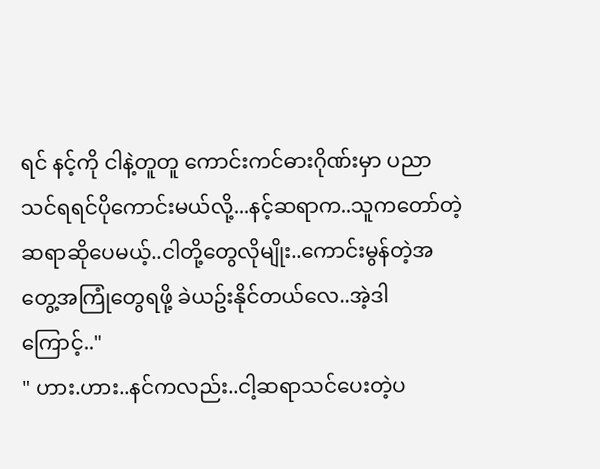ရင် နင့်ကို ငါနဲ့တူတူ ကောင်းကင်ဓားဂိုဏ်းမှာ ပညာသင်ရရင်ပိုကောင်းမယ်လို့...နင့်ဆရာက..သူကတော်တဲ့ဆရာဆိုပေမယ့်..ငါတို့တွေလိုမျိုး..ကောင်းမွန်တဲ့အတွေ့အကြုံတွေရဖို့ ခဲယဥ်းနိုင်တယ်လေ..အဲ့ဒါကြောင့်.."
" ဟား.ဟား..နင်ကလည်း..ငါ့ဆရာသင်ပေးတဲ့ပ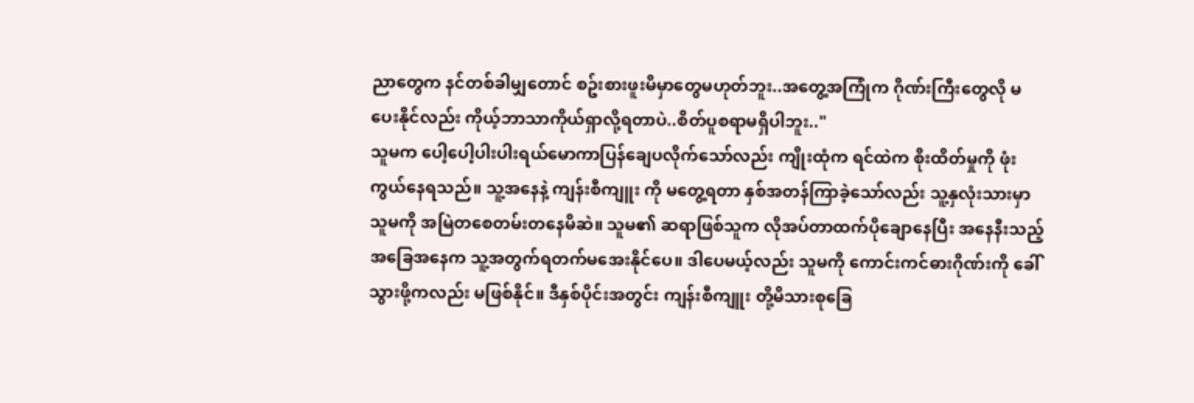ညာတွေက နင်တစ်ခါမျှတောင် စဥ်းစားဖူးမိမှာတွေမဟုတ်ဘူး..အတွေ့အကြုံက ဂိုဏ်းကြီးတွေလို မပေးနိုင်လည်း ကိုယ့်ဘာသာကိုယ်ရှာလို့ရတာပဲ..စိတ်ပူစရာမရှိပါဘူး.."
သူမက ပေါ့ပေါ့ပါးပါးရယ်မောကာပြန်ချေပလိုက်သော်လည်း ကျိုးထုံက ရင်ထဲက စိုးထိတ်မှုကို ဖုံးကွယ်နေရသည်။ သူ့အနေနဲ့ ကျန်းစီကျူး ကို မတွေ့ရတာ နှစ်အတန်ကြာခဲ့သော်လည်း သူ့နှလုံးသားမှာ သူမကို အမြဲတစေတမ်းတနေမိဆဲ။ သူမ၏ ဆရာဖြစ်သူက လိုအပ်တာထက်ပိုချောနေပြီး အနေနီးသည့်အခြေအနေက သူ့အတွက်ရတက်မအေးနိုင်ပေ။ ဒါပေမယ့်လည်း သူမကို ကောင်းကင်ဓားဂိုဏ်းကို ခေါ်သွားဖို့ကလည်း မဖြစ်နိုင်။ ဒီနှစ်ပိုင်းအတွင်း ကျန်းစီကျူး တို့မိသားစုခြေ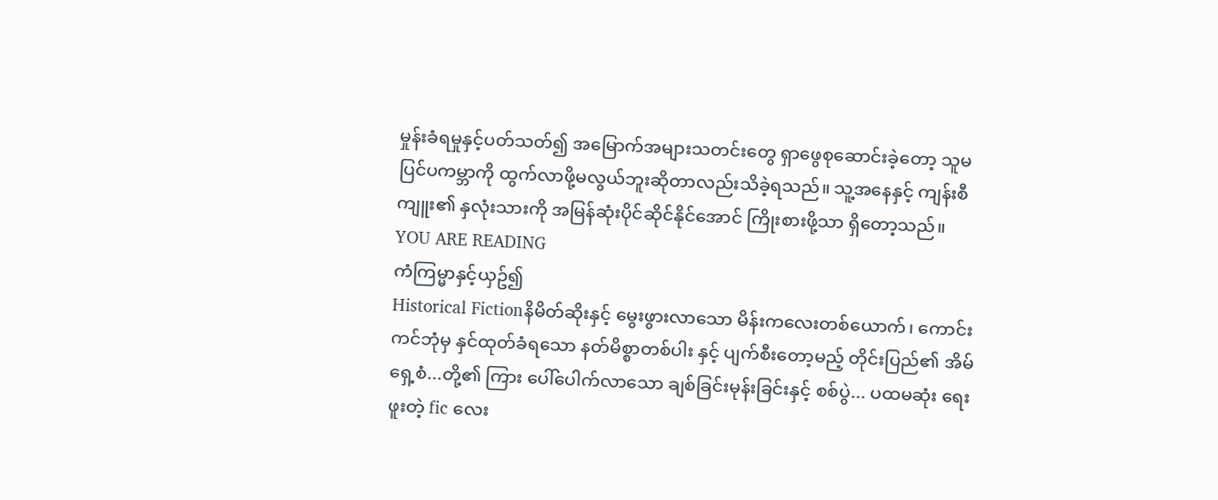မှုန်းခံရမှုနှင့်ပတ်သတ်၍ အမြောက်အများသတင်းတွေ ရှာဖွေစုဆောင်းခဲ့တော့ သူမ ပြင်ပကမ္ဘာကို ထွက်လာဖို့မလွယ်ဘူးဆိုတာလည်းသိခဲ့ရသည်။ သူ့အနေနှင့် ကျန်းစီကျူး၏ နှလုံးသားကို အမြန်ဆုံးပိုင်ဆိုင်နိုင်အောင် ကြိုးစားဖို့သာ ရှိတော့သည်။
YOU ARE READING
ကံကြမ္မာနှင့်ယှဥ်၍
Historical Fictionနိမိတ်ဆိုးနှင့် မွေးဖွားလာသော မိန်းကလေးတစ်ယောက်၊ ကောင်းကင်ဘုံမှ နှင်ထုတ်ခံရသော နတ်မိစ္စာတစ်ပါး နှင့် ပျက်စီးတော့မည့် တိုင်းပြည်၏ အိမ်ရှေ့စံ...တို့၏ ကြား ပေါ်ပေါက်လာသော ချစ်ခြင်းမုန်းခြင်းနှင့် စစ်ပွဲ... ပထမဆုံး ရေးဖူးတဲ့ fic လေး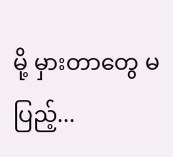မို့ မှားတာတွေ မပြည့်...